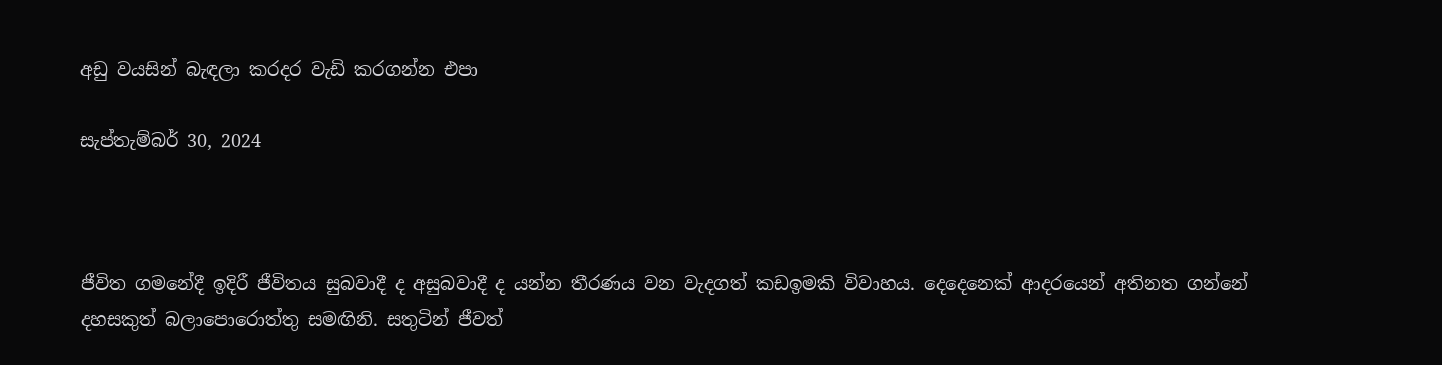අඩු වයසින් බැඳලා කරදර වැඩි කරගන්න එපා

සැප්තැම්බර් 30, 2024



ජීවිත ගමනේදී ඉදිරී ජීවිතය සුබවාදී ද අසුබවාදී ද යන්න තීරණය වන වැදගත් කඩඉමකි විවාහය. දෙදෙනෙක් ආදරයෙන් අතිනත ගන්නේ දහසකුත් බලාපොරොත්තු සමඟිනි. සතුටින් ජීවත්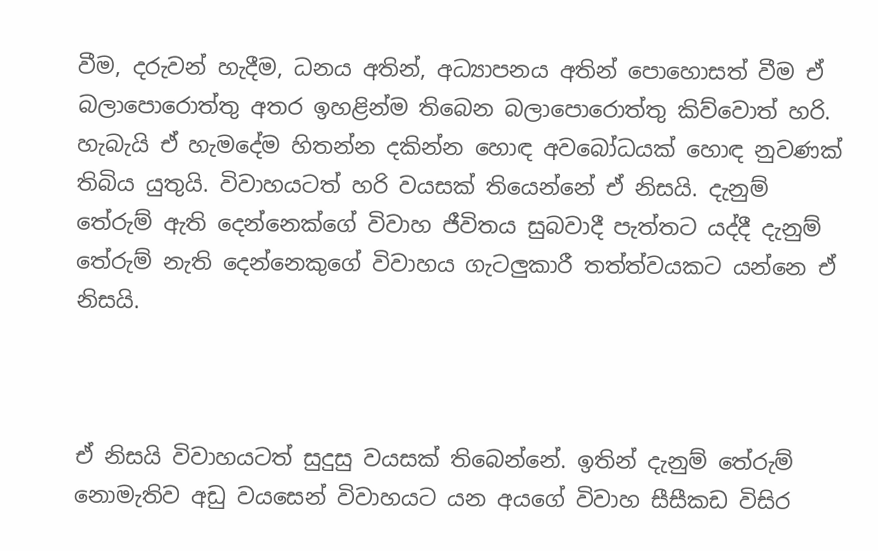වීම, දරුවන් හැදීම, ධනය අතින්, අධ්‍යාපනය අතින් පොහොසත් වීම ඒ බලාපොරොත්තු අතර ඉහළින්ම තිබෙන බලාපොරොත්තු කිව්වොත් හරි. හැබැයි ඒ හැමදේම හිතන්න දකින්න හොඳ අවබෝධයක් හොඳ නුවණක් තිබිය යුතුයි. විවාහයටත් හරි වයසක් තියෙන්නේ ඒ නිසයි. දැනුම් තේරුම් ඇති දෙන්නෙක්ගේ විවාහ ජීවිතය සුබවාදී පැත්තට යද්දී දැනුම් තේරුම් නැති දෙන්නෙකුගේ විවාහය ගැටලුකාරී තත්ත්වයකට යන්නෙ ඒ නිසයි.



ඒ නිසයි විවාහයටත් සුදුසු වයසක් තිබෙන්නේ. ඉතින් දැනුම් තේරුම් නොමැතිව අඩු වයසෙන් විවාහයට යන අයගේ විවාහ සීසීකඩ විසිර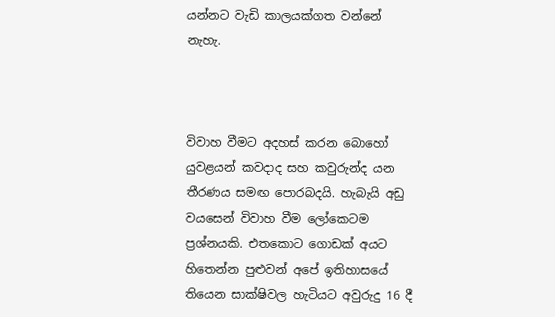යන්නට වැඩි කාලයක්ගත වන්නේ නැහැ.



විවාහ වීමට අදහස් කරන බොහෝ යුවළයන් කවදාද සහ කවුරුන්ද යන තීරණය සමඟ පොරබදයි. හැබැයි අඩු වයසෙන් විවාහ වීම ලෝකෙටම ප්‍රශ්නයකි. එතකොට ගොඩක් අයට හිතෙන්න පුළුවන් අපේ ඉතිහාසයේ තියෙන සාක්ෂිවල හැටියට අවුරුදු 16 දී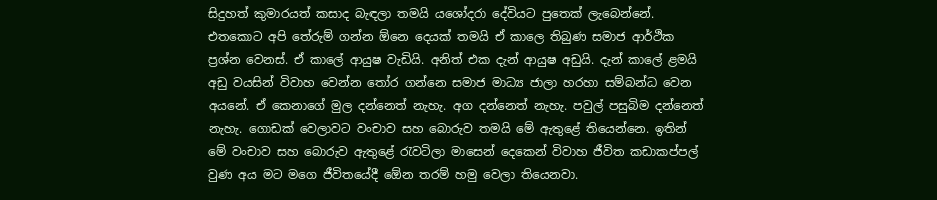සිදුහත් කුමාරයත් කසාද බැඳලා තමයි යශෝදරා දේවියට පුතෙක් ලැබෙන්නේ. එතකොට අපි තේරුම් ගන්න ඕනෙ දෙයක් තමයි ඒ කාලෙ තිබුණ සමාජ ආර්ථික ප්‍රශ්න වෙනස්. ඒ කාලේ ආයුෂ වැඩියි. අනිත් එක දැන් ආයුෂ අඩුයි. දැන් කාලේ ළමයි අඩු වයසින් විවාහ වෙන්න තෝර ගන්නෙ සමාජ මාධ්‍ය ජාලා හරහා සම්බන්ධ වෙන අයනේ. ඒ කෙනාගේ මුල දන්නෙත් නැහැ. අග දන්නෙත් නැහැ. පවුල් පසුබිම දන්නෙත් නැහැ. ගොඩක් වෙලාවට වංචාව සහ බොරුව තමයි මේ ඇතුළේ තියෙන්නෙ. ඉතින් මේ වංචාව සහ බොරුව ඇතුළේ රැවටිලා මාසෙන් දෙකෙන් විවාහ ජීවිත කඩාකප්පල් වුණ අය මට මගෙ ජීවිතයේදී ඕ‍ෙන තරම් හමු වෙලා තියෙනවා.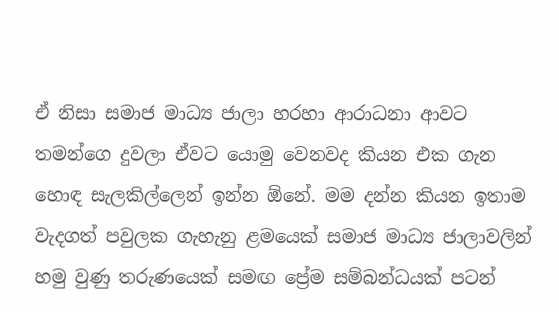ඒ නිසා සමාජ මාධ්‍ය ජාලා හරහා ආරාධනා ආවට තමන්ගෙ දුවලා ඒවට යොමු වෙනවද කියන එක ගැන හොඳ සැලකිල්ලෙන් ඉන්න ඕනේ. මම දන්න කියන ඉතාම වැදගත් පවුලක ගැහැනු ළමයෙක් සමාජ මාධ්‍ය ජාලාවලින් හමු වුණු තරුණයෙක් සමඟ ප්‍රේම සම්බන්ධයක් පටන්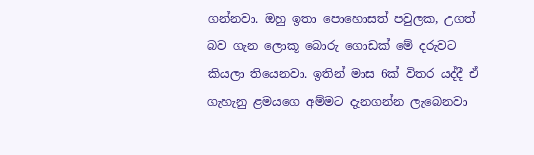ගන්නවා. ඔහු ඉතා පොහොසත් පවුලක, උගත් බව ගැන ලොකූ බොරු ගොඩක් මේ දරුවට කියලා තියෙනවා. ඉතින් මාස 6ක් විතර යද්දී ඒ ගැහැනු ළමයගෙ අම්මට දැනගන්න ලැබෙනවා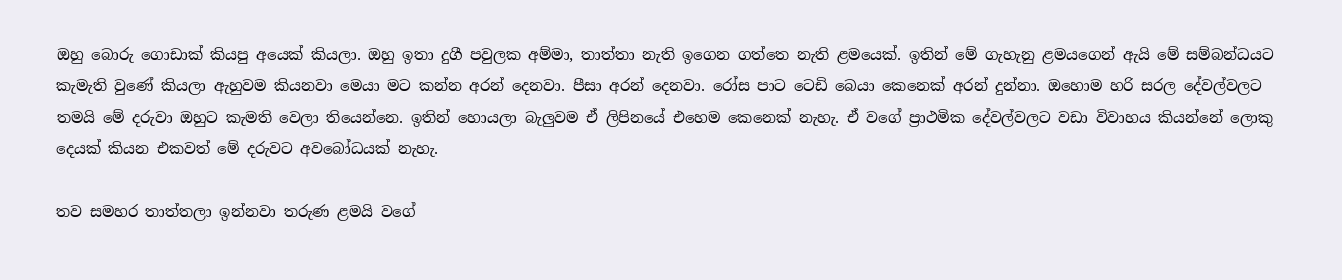ඔහු බොරු ගොඩාක් කියපු අයෙක් කියලා. ඔහු ඉතා දුගී පවුලක අම්මා, තාත්තා නැති ඉගෙන ගත්තෙ නැති ළමයෙක්. ඉතින් මේ ගැහැනු ළමයගෙන් ඇයි මේ සම්බන්ධයට කැමැති වුණේ කියලා ඇහුවම කියනවා මෙයා මට කන්න අරන් දෙනවා. පීසා අරන් දෙනවා. රෝස පාට ටෙඩි බෙයා කෙනෙක් අරන් දුන්නා. ඔහොම හරි සරල දේවල්වලට තමයි මේ දරුවා ඔහුට කැමති වෙලා තියෙන්නෙ. ඉතින් හොයලා බැලුවම ඒ ලිපිනයේ එහෙම කෙනෙක් නැහැ. ඒ වගේ ප්‍රාථමික දේවල්වලට වඩා විවාහය කියන්නේ ලොකු දෙයක් කියන එකවත් මේ දරුවට අවබෝධයක් නැහැ.

තව සමහර තාත්තලා ඉන්නවා තරුණ ළමයි වගේ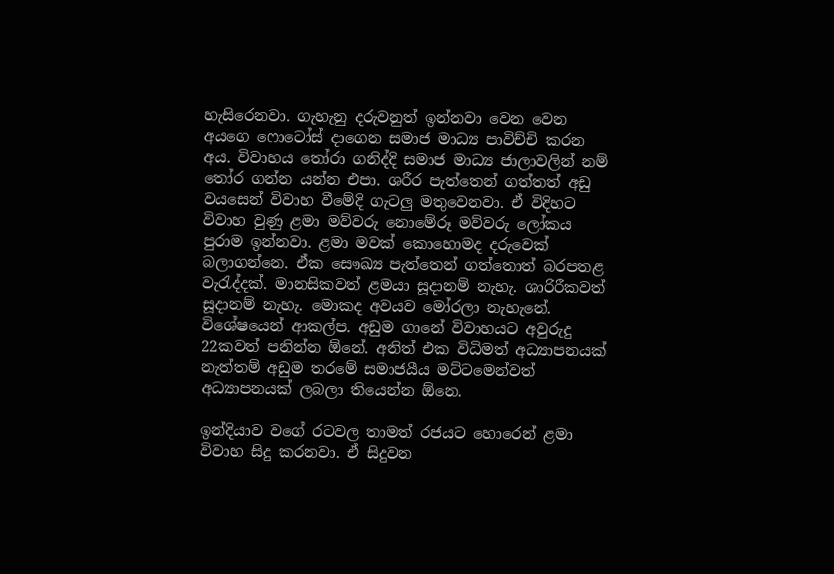හැසිරෙනවා. ගැහැනු දරුවනුත් ඉන්නවා වෙන වෙන අයගෙ ෆොටෝස් දාගෙන සමාජ මාධ්‍ය පාවිච්චි කරන අය. විවාහය තෝරා ගනිද්දි සමාජ මාධ්‍ය ජාලාවලින් නම් තෝර ගන්න යන්න එපා. ශරීර පැත්තෙන් ගත්තත් අඩු වයසෙන් විවාහ වීමේදි ගැටලු මතුවෙනවා. ඒ විදිහට විවාහ වුණු ළමා මව්වරු නොමේරූ මව්වරු ලෝකය පුරාම ඉන්නවා. ළමා මවක් කොහොමද දරුවෙක් බලාගන්නෙ. ඒක සෞඛ්‍ය පැත්තෙන් ගත්තොත් බරපතළ වැරැද්දක්. මානසිකවත් ළමයා සූදානම් නැහැ. ශාරිරීකවත් සූදානම් නැහැ. මොකද අවයව මෝරලා නැහැනේ. විශේෂයෙන් ආකල්ප. අඩුම ගානේ විවාහයට අවුරුදු 22කවත් පනින්න ඕනේ. අනිත් එක විධිමත් අධ්‍යාපනයක් නැත්තම් අඩුම තරමේ සමාජයීය මට්ටමෙන්වත් අධ්‍යාපනයක් ලබලා තියෙන්න ඕනෙ.

ඉන්දියාව වගේ රටවල තාමත් රජයට හොරෙන් ළමා විවාහ සිදු කරනවා. ඒ සිදුවන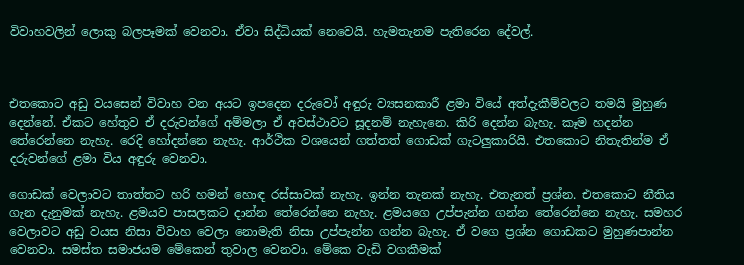විවාහවලින් ලොකු බලපෑමක් වෙනවා. ඒවා සිද්ධියක් නෙවෙයි. හැමතැනම පැතිරෙන දේවල්.



එතකොට අඩු වයසෙන් විවාහ වන අයට ඉපදෙන දරුවෝ අඳුරු ව්‍යසනකාරී ළමා වියේ අත්දැකීම්වලට තමයි මුහුණ දෙන්නේ. ඒකට හේතුව ඒ දරුවන්ගේ අම්මලා ඒ අවස්ථාවට සූදනම් නැහැනෙ. කිරි දෙන්න බැහැ. කෑම හදන්න තේරෙන්නෙ නැහැ. රෙදි හෝදන්නෙ නැහැ. ආර්ථික වශයෙන් ගත්තත් ගොඩක් ගැටලුකාරියි. එතකොට නිතැතින්ම ඒ දරුවන්ගේ ළමා විය අඳුරු වෙනවා.

ගොඩක් වෙලාවට තාත්තට හරි හමන් හොඳ රස්සාවක් නැහැ. ඉන්න තැනක් නැහැ. එතැනත් ප්‍රශ්න. එතකොට නීතිය ගැන දැනුමක් නැහැ. ළමයව පාසලකට දාන්න තේරෙන්නෙ නැහැ. ළමයගෙ උප්පැන්න ගන්න තේරෙන්නෙ නැහැ. සමහර වෙලාවට අඩු වයස නිසා විවාහ වෙලා නොමැති නිසා උප්පැන්න ගන්න බැහැ. ඒ වගෙ ප්‍රශ්න ගොඩකට මුහුණපාන්න වෙනවා. සමස්ත සමාජයම මේකෙන් තුවාල වෙනවා. මේකෙ වැඩි වගකීමක්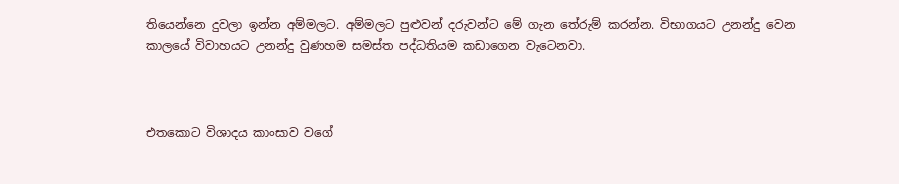තියෙන්නෙ දුවලා ඉන්න අම්මලට. අම්මලට පුළුවන් දරුවන්ට මේ ගැන තේරුම් කරන්න. විභාගයට උනන්දු වෙන කාලයේ විවාහයට උනන්දු වුණහම සමස්ත පද්ධතියම කඩාගෙන වැටෙනවා.



එතකොට විශාදය කාංසාව වගේ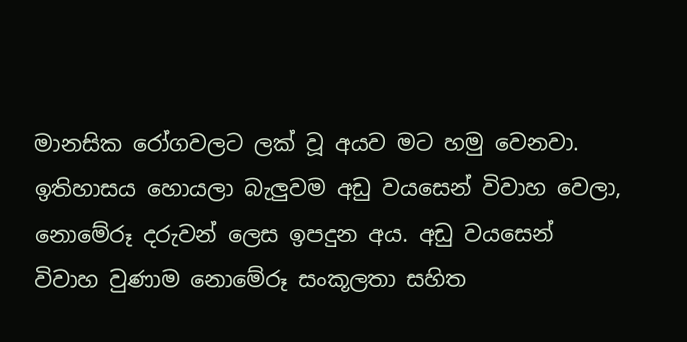මානසික රෝගවලට ලක් වූ අයව මට හමු වෙනවා. ඉතිහාසය හොයලා බැලුවම අඩු වයසෙන් විවාහ වෙලා, නොමේරූ දරුවන් ලෙස ඉපදුන අය. අඩු වයසෙන් විවාහ වුණාම නොමේරූ සංකූලතා සහිත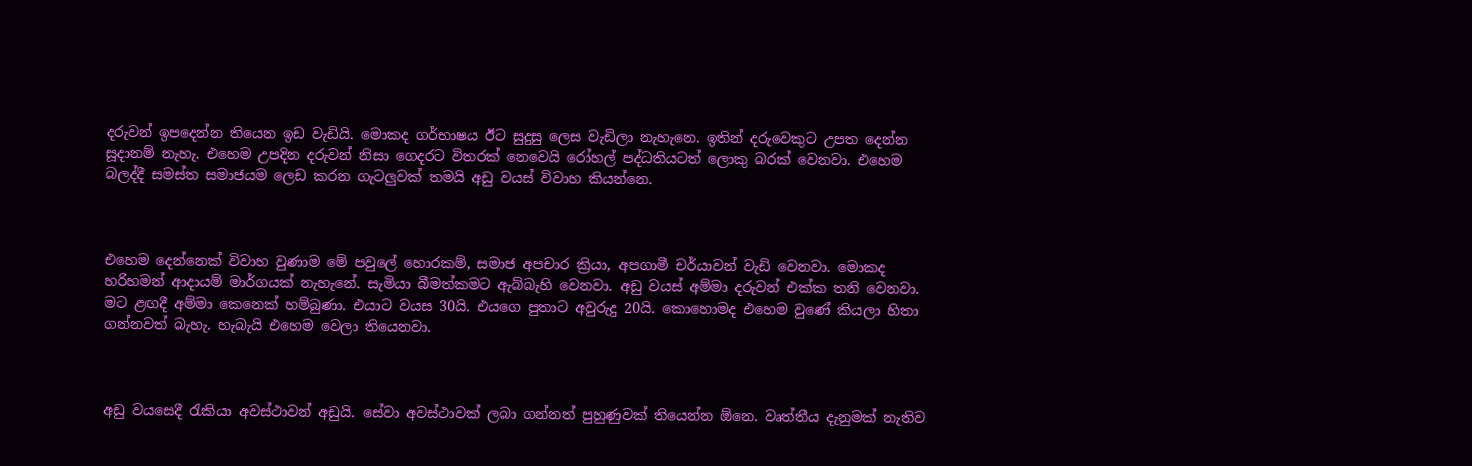දරුවන් ඉපදෙන්න තියෙන ඉඩ වැඩියි. මොකද ගර්භාෂය ඊට සුදුසු ලෙස වැඩිලා නැහැනෙ. ඉතින් දරුවෙකුට උපත දෙන්න සූදානම් නැහැ. එහෙම උපදින දරුවන් නිසා ගෙදරට විතරක් නෙවෙයි රෝහල් පද්ධතියටත් ලොකු බරක් වෙනවා. එහෙම බලද්දී සමස්ත සමාජයම ලෙඩ කරන ගැටලුවක් තමයි අඩු වයස් විවාහ කියන්නෙ.



එහෙම දෙන්නෙක් විවාහ වුණාම මේ පවුලේ හොරකම්, සමාජ අපචාර ක්‍රියා, අපගාමී චර්යාවන් වැඩි වෙනවා. මොකද හරිහමන් ආදායම් මාර්ගයක් නැහැනේ. සැමියා බීමත්කමට ඇබ්බැහි වෙනවා. අඩු වයස් අම්මා දරුවන් එක්ක තනි වෙනවා. මට ළඟදී අම්මා කෙනෙක් හම්බුණා. එයාට වයස 30යි. එයගෙ පුතාට අවුරුදු 20යි. කොහොමද එහෙම වුණේ කියලා හිතා ගන්නවත් බැහැ. හැබැයි එහෙම වෙලා තියෙනවා.



අඩු වයසෙදී රැකියා අවස්ථාවන් අඩුයි. සේවා අවස්ථාවක් ලබා ගන්නත් පුහුණුවක් තියෙන්න ඕනෙ. වෘත්තීය දැනුමක් නැතිව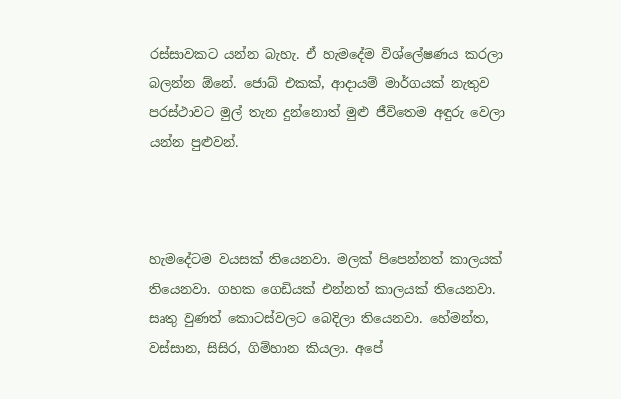රස්සාවකට යන්න බැහැ. ඒ හැමදේම විශ්ලේෂණය කරලා බලන්න ඕනේ. ජොබ් එකක්, ආදායම් මාර්ගයක් නැතුව පරස්ථාවට මුල් තැන දුන්නොත් මුළු ජීවිතෙම අඳුරු වෙලා යන්න පුළුවන්.



හැමදේටම වයසක් තියෙනවා. මලක් පිපෙන්නත් කාලයක් තියෙනවා. ගහක ගෙඩියක් එන්නත් කාලයක් තියෙනවා. සෘතු වුණත් කොටස්වලට බෙදිලා තියෙනවා. හේමන්ත, වස්සාන, සිසිර, ගිම්හාන කියලා. අපේ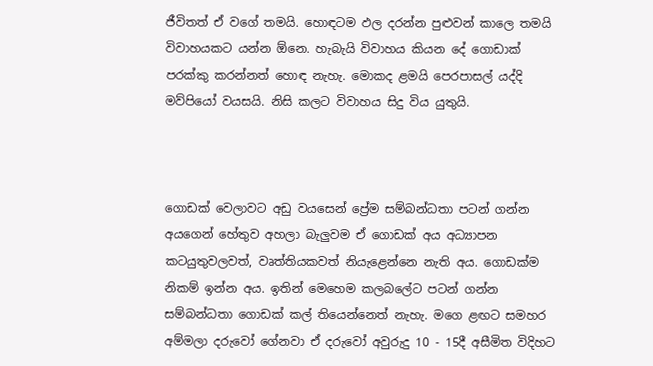ජීවිතත් ඒ වගේ තමයි. හොඳටම ඵල දරන්න පුළුවන් කාලෙ තමයි විවාහයකට යන්න ඕනෙ. හැබැයි විවාහය කියන දේ ගොඩාක් පරක්කු කරන්නත් හොඳ නැහැ. මොකද ළමයි පෙරපාසල් යද්දි මව්පියෝ වයසයි. නිසි කලට විවාහය සිදු විය යුතුයි.



ගොඩක් වෙලාවට අඩු වයසෙන් ප්‍රේම සම්බන්ධතා පටන් ගන්න අයගෙන් හේතුව අහලා බැලුවම ඒ ගොඩක් අය අධ්‍යාපන කටයුතුවලවත්, වෘත්තියකවත් නියැළෙන්නෙ නැති අය. ගොඩක්ම නිකම් ඉන්න අය. ඉතින් මෙහෙම කලබලේට පටන් ගන්න සම්බන්ධතා ගොඩක් කල් තියෙන්නෙත් නැහැ. මගෙ ළඟට සමහර අම්මලා දරුවෝ ගේනවා ඒ දරුවෝ අවුරුදු 10 - 15දී අසීමිත විදිහට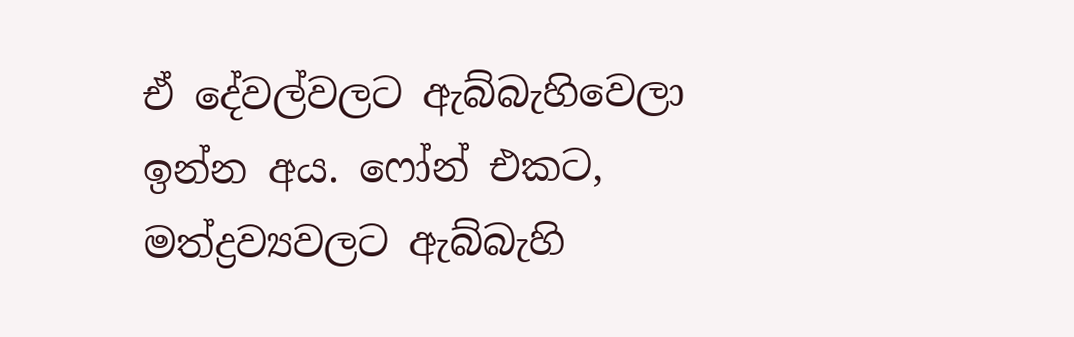ඒ දේවල්වලට ඇබ්බැහිවෙලා ඉන්න අය. ෆෝන් එකට, මත්ද්‍රව්‍යවලට ඇබ්බැහි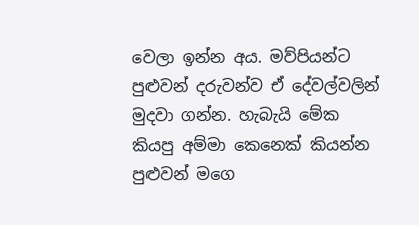වෙලා ඉන්න අය. මව්පියන්ට පුළුවන් දරුවන්ව ඒ දේවල්වලින් මුදවා ගන්න. හැබැයි මේක කියපු අම්මා කෙනෙක් කියන්න පුළුවන් මගෙ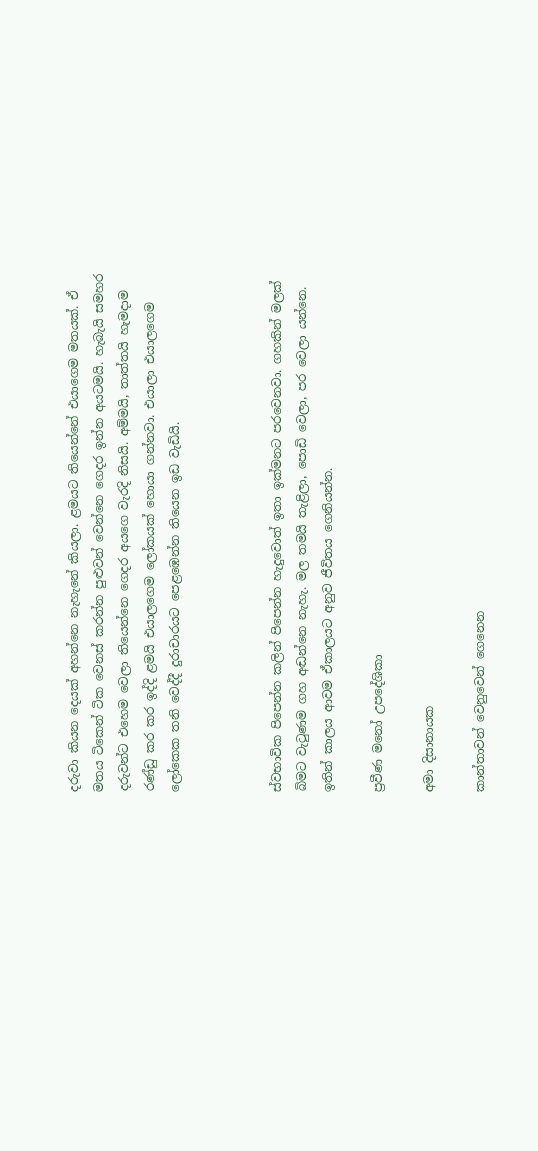දරුවා කියන දෙයක් අහන්නෙ නැහැනේ කියලා. ළමයට තියෙන්නේ එයාගෙම මතයක්. ඒ මතය ටිකෙන් ටික වෙනස් කරන්න පුළුවන් වෙන්නෙ ගෙදර ඉන්න අයටමයි. හැබැයි සමහර දරුවන්ට එහෙම වෙලා තියෙන්නෙ ගෙදර අයගෙ වැරදි නිසයි. අම්මයි, තාත්තයි හැමදාම රණ්ඩු කර කර ඉද්දි ළමයි එයාලගෙම ලෝකයක් හොයා ගන්නවා. එයාලා එයාලගෙම ලෝකෙක තනි වෙද්දී දුරාචාරයට පෙළඹෙන්න තියෙන ඉඩ වැඩියි.



ස්වභාවික පිපෙන්න කලින් පිපෙන්න හැදුවොත් ඉතා ඉක්මනට පරවෙනවා. ගහකින් මලක් බිමට වැටුණම ගහ අඬන්නෙ නැහැ. මල තමයි තැළිලා, පොඩි වෙලා, පර වෙලා යන්නෙ. ඉතින් කාලය ආවම ඒකාලයට අනුව ජීවිතය ගෙනියන්න.

ප්‍රවීණ මනෝ උපදේශිකා

අමා දිසානායක

කාන්තාවන් වෙනුවෙන් ගෙනෙන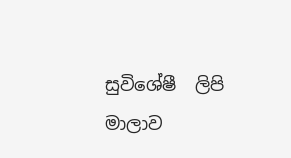සුවිශේෂී  ලිපි මාලාව